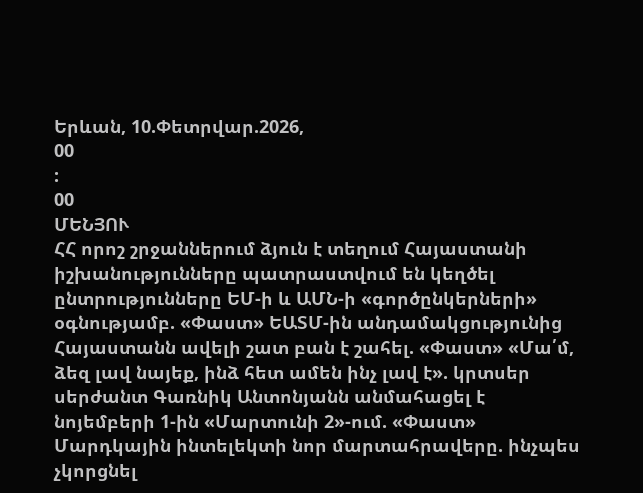Երևան, 10.Փետրվար.2026,
00
:
00
ՄԵՆՅՈՒ
ՀՀ որոշ շրջաններում ձյուն է տեղում Հայաստանի իշխանությունները պատրաստվում են կեղծել ընտրությունները ԵՄ-ի և ԱՄՆ-ի «գործընկերների» օգնությամբ. «Փաստ» ԵԱՏՄ-ին անդամակցությունից Հայաստանն ավելի շատ բան է շահել. «Փաստ» «Մա՛մ, ձեզ լավ նայեք, ինձ հետ ամեն ինչ լավ է». կրտսեր սերժանտ Գառնիկ Անտոնյանն անմահացել է նոյեմբերի 1-ին «Մարտունի 2»-ում. «Փաստ» Մարդկային ինտելեկտի նոր մարտահրավերը. ինչպես չկորցնել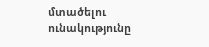մտածելու ունակությունը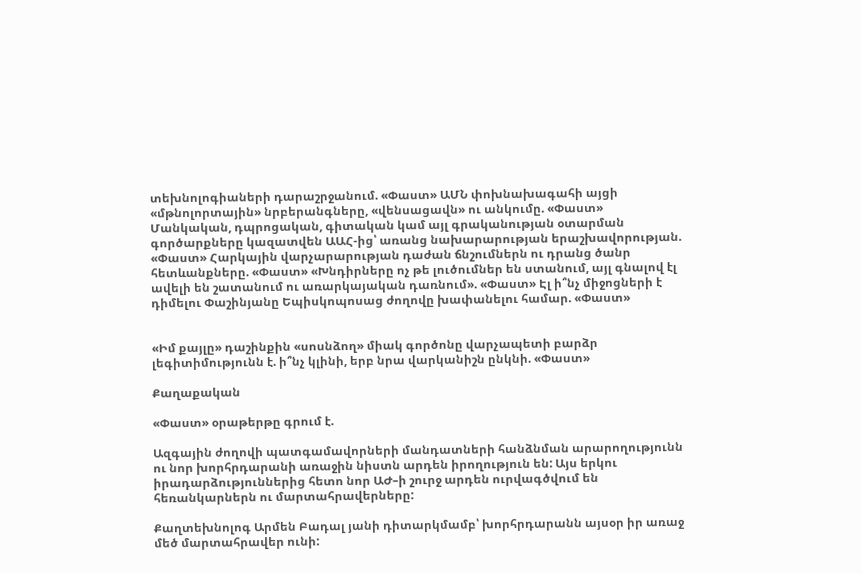տեխնոլոգիաների դարաշրջանում. «Փաստ» ԱՄՆ փոխնախագահի այցի «մթնոլորտային» նրբերանգները, «վենսացավն» ու անկումը. «Փաստ» Մանկական, դպրոցական, գիտական կամ այլ գրականության օտարման գործարքները կազատվեն ԱԱՀ-ից՝ առանց նախարարության երաշխավորության. «Փաստ» Հարկային վարչարարության դաժան ճնշումներն ու դրանց ծանր հետևանքները. «Փաստ» «Խնդիրները ոչ թե լուծումներ են ստանում, այլ գնալով էլ ավելի են շատանում ու առարկայական դառնում». «Փաստ» Էլ ի՞նչ միջոցների է դիմելու Փաշինյանը Եպիսկոպոսաց ժողովը խափանելու համար. «Փաստ»


«Իմ քայլը» դաշինքին «սոսնձող» միակ գործոնը վարչապետի բարձր լեգիտիմությունն է. ի՞նչ կլինի, երբ նրա վարկանիշն ընկնի. «Փաստ»

Քաղաքական

«Փաստ» օրաթերթը գրում է.

Ազգային ժողովի պատգամավորների մանդատների հանձնման արարողությունն ու նոր խորհրդարանի առաջին նիստն արդեն իրողություն են: Այս երկու իրադարձություններից հետո նոր ԱԺ–ի շուրջ արդեն ուրվագծվում են հեռանկարներն ու մարտահրավերները:

Քաղտեխնոլոգ Արմեն Բադալ յանի դիտարկմամբ՝ խորհրդարանն այսօր իր առաջ մեծ մարտահրավեր ունի: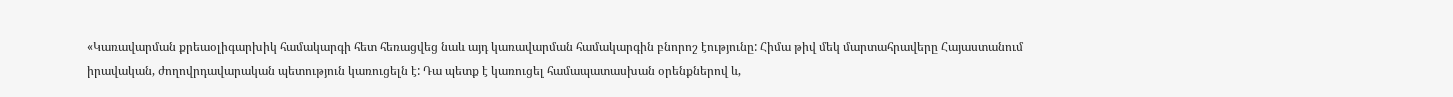«Կառավարման քրեաօլիգարխիկ համակարգի հետ հեռացվեց նաև այդ կառավարման համակարգին բնորոշ էությունը: Հիմա թիվ մեկ մարտահրավերը Հայաստանում իրավական, ժողովրդավարական պետություն կառուցելն է: Դա պետք է կառուցել համապատասխան օրենքներով և,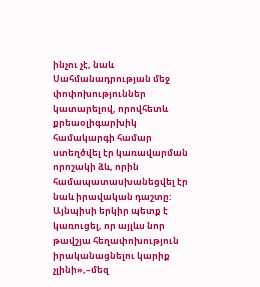ինչու չէ, նաև Սահմանադրության մեջ փոփոխություններ կատարելով, որովհետև քրեաօլիգարխիկ համակարգի համար ստեղծվել էր կառավարման որոշակի ձև, որին համապատասխանեցվել էր նաև իրավական դաշտը: Այնպիսի երկիր պետք է կառուցել, որ այլևս նոր թավշյա հեղափոխություն իրականացնելու կարիք չլինի»,–մեզ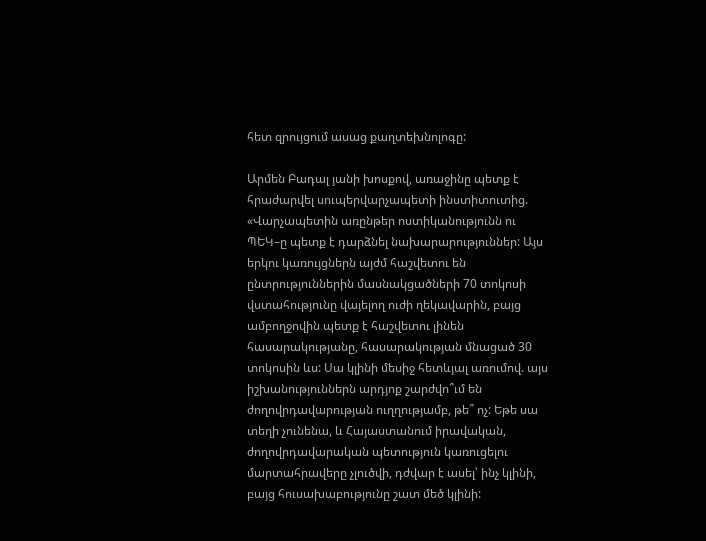հետ զրույցում ասաց քաղտեխնոլոգը:

Արմեն Բադալ յանի խոսքով, առաջինը պետք է հրաժարվել սուպերվարչապետի ինստիտուտից. «Վարչապետին առընթեր ոստիկանությունն ու ՊԵԿ–ը պետք է դարձնել նախարարություններ: Այս երկու կառույցներն այժմ հաշվետու են ընտրություններին մասնակցածների 70 տոկոսի վստահությունը վայելող ուժի ղեկավարին, բայց ամբողջովին պետք է հաշվետու լինեն հասարակությանը, հասարակության մնացած 30 տոկոսին ևս: Սա կլինի մեսիջ հետևյալ առումով. այս իշխանություններն արդյոք շարժվո՞ւմ են ժողովրդավարության ուղղությամբ, թե՞ ոչ: Եթե սա տեղի չունենա, և Հայաստանում իրավական, ժողովրդավարական պետություն կառուցելու մարտահրավերը չլուծվի, դժվար է ասել՝ ինչ կլինի, բայց հուսախաբությունը շատ մեծ կլինի: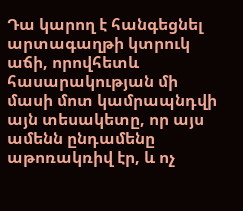Դա կարող է հանգեցնել արտագաղթի կտրուկ աճի, որովհետև հասարակության մի մասի մոտ կամրապնդվի այն տեսակետը, որ այս ամենն ընդամենը աթոռակռիվ էր, և ոչ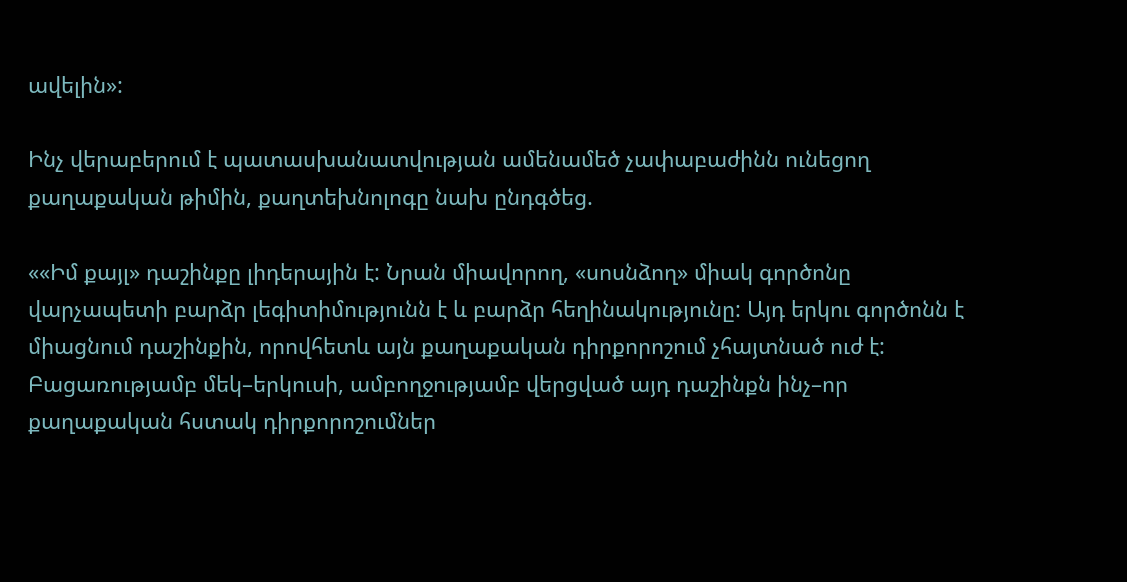ավելին»:

Ինչ վերաբերում է պատասխանատվության ամենամեծ չափաբաժինն ունեցող քաղաքական թիմին, քաղտեխնոլոգը նախ ընդգծեց.

««Իմ քայլ» դաշինքը լիդերային է: Նրան միավորող, «սոսնձող» միակ գործոնը վարչապետի բարձր լեգիտիմությունն է և բարձր հեղինակությունը: Այդ երկու գործոնն է միացնում դաշինքին, որովհետև այն քաղաքական դիրքորոշում չհայտնած ուժ է: Բացառությամբ մեկ–երկուսի, ամբողջությամբ վերցված այդ դաշինքն ինչ–որ քաղաքական հստակ դիրքորոշումներ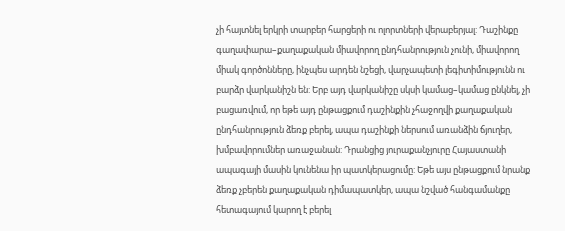չի հայտնել երկրի տարբեր հարցերի ու ոլորտների վերաբերյալ: Դաշինքը գաղափարա–քաղաքական միավորող ընդհանրություն չունի, միավորող միակ գործոնները, ինչպես արդեն նշեցի, վարչապետի լեգիտիմությունն ու բարձր վարկանիշն են: Երբ այդ վարկանիշը սկսի կամաց–կամաց ընկնել, չի բացառվում, որ եթե այդ ընթացքում դաշինքին չհաջողվի քաղաքական ընդհանրություն ձեռք բերել, ապա դաշինքի ներսում առանձին ճյուղեր, խմբավորումներ առաջանան: Դրանցից յուրաքանչյուրը Հայաստանի ապագայի մասին կունենա իր պատկերացումը: Եթե այս ընթացքում նրանք ձեռք չբերեն քաղաքական դիմապատկեր, ապա նշված հանգամանքը հետագայում կարող է բերել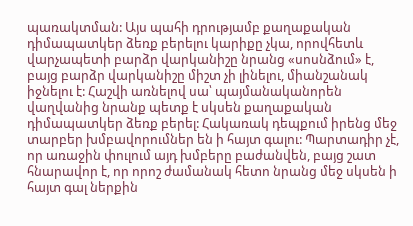պառակտման: Այս պահի դրությամբ քաղաքական դիմապատկեր ձեռք բերելու կարիքը չկա, որովհետև վարչապետի բարձր վարկանիշը նրանց «սոսնձում» է, բայց բարձր վարկանիշը միշտ չի լինելու, միանշանակ իջնելու է: Հաշվի առնելով սա՝ պայմանականորեն վաղվանից նրանք պետք է սկսեն քաղաքական դիմապատկեր ձեռք բերել: Հակառակ դեպքում իրենց մեջ տարբեր խմբավորումներ են ի հայտ գալու: Պարտադիր չէ, որ առաջին փուլում այդ խմբերը բաժանվեն, բայց շատ հնարավոր է, որ որոշ ժամանակ հետո նրանց մեջ սկսեն ի հայտ գալ ներքին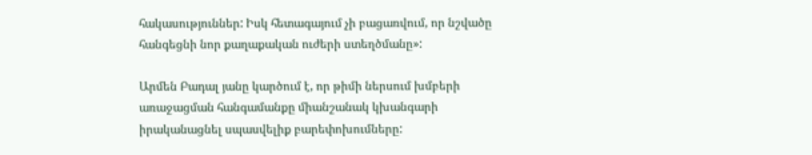հակասություններ: Իսկ հետագայում չի բացառվում, որ նշվածը հանգեցնի նոր քաղաքական ուժերի ստեղծմանը»:

Արմեն Բադալ յանը կարծում է, որ թիմի ներսում խմբերի առաջացման հանգամանքը միանշանակ կխանգարի իրականացնել սպասվելիք բարեփոխումները: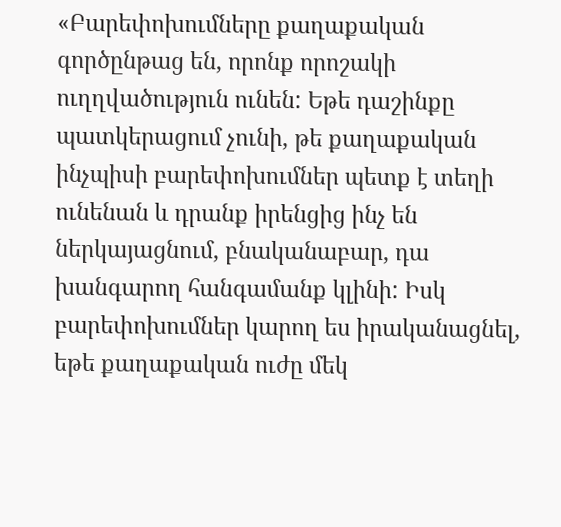«Բարեփոխումները քաղաքական գործընթաց են, որոնք որոշակի ուղղվածություն ունեն: Եթե դաշինքը պատկերացում չունի, թե քաղաքական ինչպիսի բարեփոխումներ պետք է տեղի ունենան և դրանք իրենցից ինչ են ներկայացնում, բնականաբար, դա խանգարող հանգամանք կլինի: Իսկ բարեփոխումներ կարող ես իրականացնել, եթե քաղաքական ուժը մեկ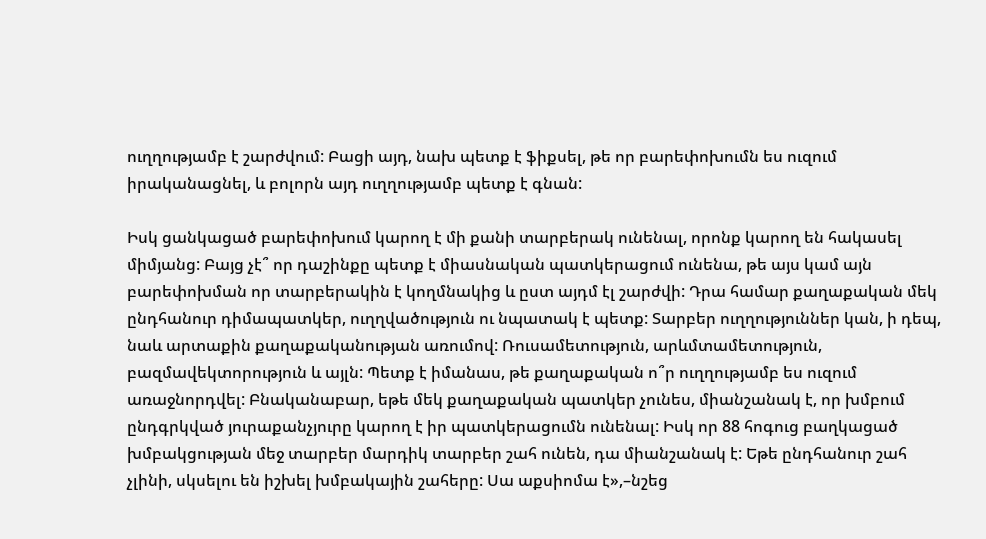ուղղությամբ է շարժվում: Բացի այդ, նախ պետք է ֆիքսել, թե որ բարեփոխումն ես ուզում իրականացնել, և բոլորն այդ ուղղությամբ պետք է գնան:

Իսկ ցանկացած բարեփոխում կարող է մի քանի տարբերակ ունենալ, որոնք կարող են հակասել միմյանց: Բայց չէ՞ որ դաշինքը պետք է միասնական պատկերացում ունենա, թե այս կամ այն բարեփոխման որ տարբերակին է կողմնակից և ըստ այդմ էլ շարժվի: Դրա համար քաղաքական մեկ ընդհանուր դիմապատկեր, ուղղվածություն ու նպատակ է պետք: Տարբեր ուղղություններ կան, ի դեպ, նաև արտաքին քաղաքականության առումով: Ռուսամետություն, արևմտամետություն, բազմավեկտորություն և այլն: Պետք է իմանաս, թե քաղաքական ո՞ր ուղղությամբ ես ուզում առաջնորդվել: Բնականաբար, եթե մեկ քաղաքական պատկեր չունես, միանշանակ է, որ խմբում ընդգրկված յուրաքանչյուրը կարող է իր պատկերացումն ունենալ: Իսկ որ 88 հոգուց բաղկացած խմբակցության մեջ տարբեր մարդիկ տարբեր շահ ունեն, դա միանշանակ է: Եթե ընդհանուր շահ չլինի, սկսելու են իշխել խմբակային շահերը: Սա աքսիոմա է»,–նշեց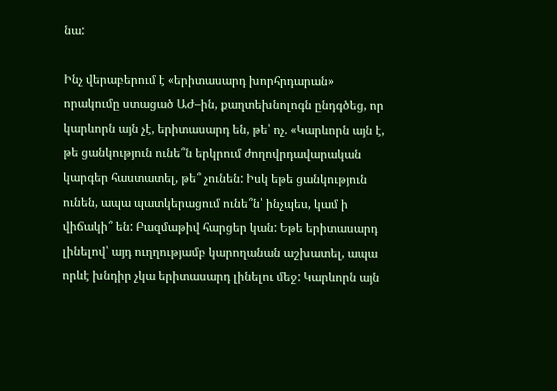նա:

Ինչ վերաբերում է «երիտասարդ խորհրդարան» որակումը ստացած ԱԺ–ին, քաղտեխնոլոգն ընդգծեց, որ կարևորն այն չէ, երիտասարդ են, թե՝ ոչ. «Կարևորն այն է, թե ցանկություն ունե՞ն երկրում ժողովրդավարական կարգեր հաստատել, թե՞ չունեն: Իսկ եթե ցանկություն ունեն, ապա պատկերացում ունե՞ն՝ ինչպես, կամ ի վիճակի՞ են: Բազմաթիվ հարցեր կան: Եթե երիտասարդ լինելով՝ այդ ուղղությամբ կարողանան աշխատել, ապա որևէ խնդիր չկա երիտասարդ լինելու մեջ: Կարևորն այն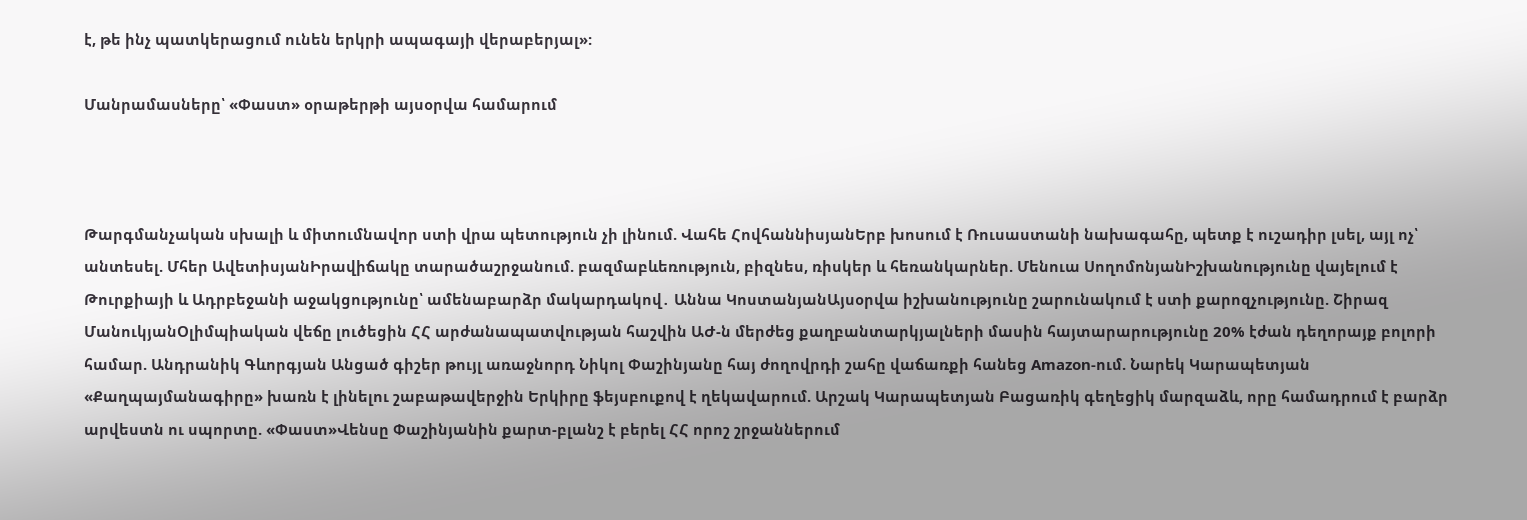է, թե ինչ պատկերացում ունեն երկրի ապագայի վերաբերյալ»:

Մանրամասները՝ «Փաստ» օրաթերթի այսօրվա համարում



Թարգմանչական սխալի և միտումնավոր ստի վրա պետություն չի լինում. Վահե ՀովհաննիսյանԵրբ խոսում է Ռուսաստանի նախագահը, պետք է ուշադիր լսել, այլ ոչ՝ անտեսել. Մհեր ԱվետիսյանԻրավիճակը տարածաշրջանում. բազմաբևեռություն, բիզնես, ռիսկեր և հեռանկարներ. Մենուա ՍողոմոնյանԻշխանությունը վայելում է Թուրքիայի և Ադրբեջանի աջակցությունը՝ ամենաբարձր մակարդակով․ Աննա ԿոստանյանԱյսօրվա իշխանությունը շարունակում է ստի քարոզչությունը. Շիրազ ՄանուկյանՕլիմպիական վեճը լուծեցին ՀՀ արժանապատվության հաշվին ԱԺ-ն մերժեց քաղբանտարկյալների մասին հայտարարությունը 20% էժան դեղորայք բոլորի համար. Անդրանիկ Գևորգյան Անցած գիշեր թույլ առաջնորդ Նիկոլ Փաշինյանը հայ ժողովրդի շահը վաճառքի հանեց Amazon-ում. Նարեկ Կարապետյան «Քաղպայմանագիրը» խառն է լինելու շաբաթավերջին Երկիրը ֆեյսբուքով է ղեկավարում. Արշակ Կարապետյան Բացառիկ գեղեցիկ մարզաձև, որը համադրում է բարձր արվեստն ու սպորտը. «Փաստ»Վենսը Փաշինյանին քարտ-բլանշ է բերել ՀՀ որոշ շրջաններում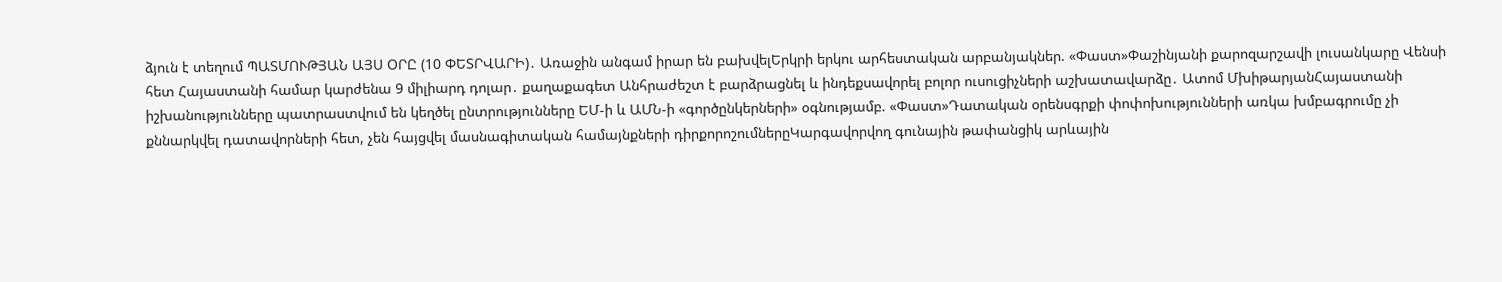ձյուն է տեղում ՊԱՏՄՈՒԹՅԱՆ ԱՅՍ ՕՐԸ (10 ՓԵՏՐՎԱՐԻ)․ Առաջին անգամ իրար են բախվելԵրկրի երկու արհեստական արբանյակներ. «Փաստ»Փաշինյանի քարոզարշավի լուսանկարը Վենսի հետ Հայաստանի համար կարժենա 9 միլիարդ դոլար․ քաղաքագետ Անհրաժեշտ է բարձրացնել և ինդեքսավորել բոլոր ուսուցիչների աշխատավարձը․ Ատոմ ՄխիթարյանՀայաստանի իշխանությունները պատրաստվում են կեղծել ընտրությունները ԵՄ-ի և ԱՄՆ-ի «գործընկերների» օգնությամբ. «Փաստ»Դատական օրենսգրքի փոփոխությունների առկա խմբագրումը չի քննարկվել դատավորների հետ, չեն հայցվել մասնագիտական համայնքների դիրքորոշումներըԿարգավորվող գունային թափանցիկ արևային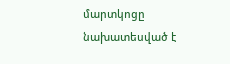մարտկոցը նախատեսված է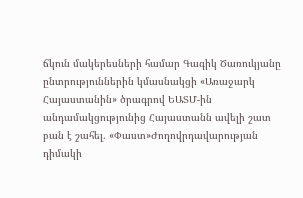ճկուն մակերեսների համար Գագիկ Ծառուկյանը ընտրություններին կմասնակցի «Առաջարկ Հայաստանին» ծրագրով ԵԱՏՄ-ին անդամակցությունից Հայաստանն ավելի շատ բան է շահել. «Փաստ»Ժողովրդավարության դիմակի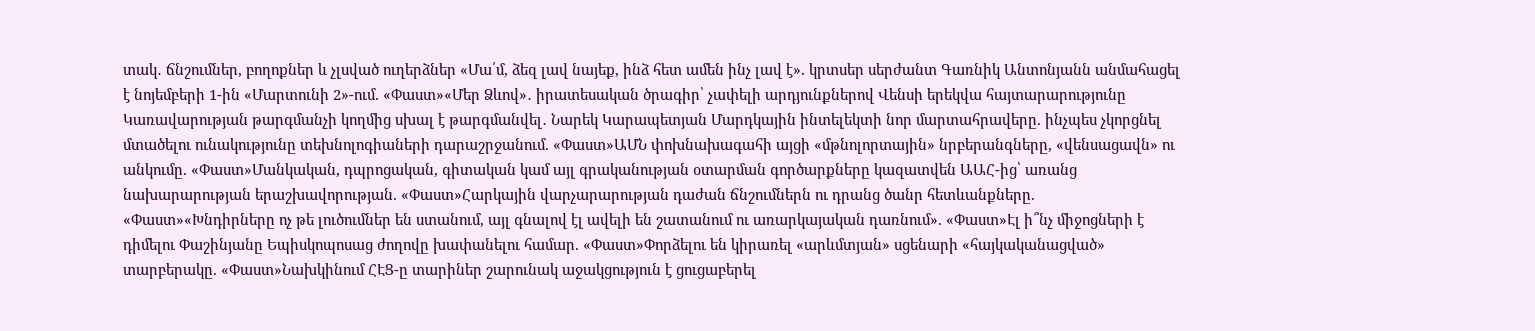տակ․ ճնշումներ, բողոքներ և չլսված ուղերձներ «Մա՛մ, ձեզ լավ նայեք, ինձ հետ ամեն ինչ լավ է». կրտսեր սերժանտ Գառնիկ Անտոնյանն անմահացել է նոյեմբերի 1-ին «Մարտունի 2»-ում. «Փաստ»«Մեր Ձևով»․ իրատեսական ծրագիր՝ չափելի արդյունքներով Վենսի երեկվա հայտարարությունը Կառավարության թարգմանչի կողմից սխալ է թարգմանվել․ Նարեկ Կարապետյան Մարդկային ինտելեկտի նոր մարտահրավերը. ինչպես չկորցնել մտածելու ունակությունը տեխնոլոգիաների դարաշրջանում. «Փաստ»ԱՄՆ փոխնախագահի այցի «մթնոլորտային» նրբերանգները, «վենսացավն» ու անկումը. «Փաստ»Մանկական, դպրոցական, գիտական կամ այլ գրականության օտարման գործարքները կազատվեն ԱԱՀ-ից՝ առանց նախարարության երաշխավորության. «Փաստ»Հարկային վարչարարության դաժան ճնշումներն ու դրանց ծանր հետևանքները. «Փաստ»«Խնդիրները ոչ թե լուծումներ են ստանում, այլ գնալով էլ ավելի են շատանում ու առարկայական դառնում». «Փաստ»Էլ ի՞նչ միջոցների է դիմելու Փաշինյանը Եպիսկոպոսաց ժողովը խափանելու համար. «Փաստ»Փորձելու են կիրառել «արևմտյան» սցենարի «հայկականացված» տարբերակը. «Փաստ»Նախկինում ՀԷՑ-ը տարիներ շարունակ աջակցություն է ցուցաբերել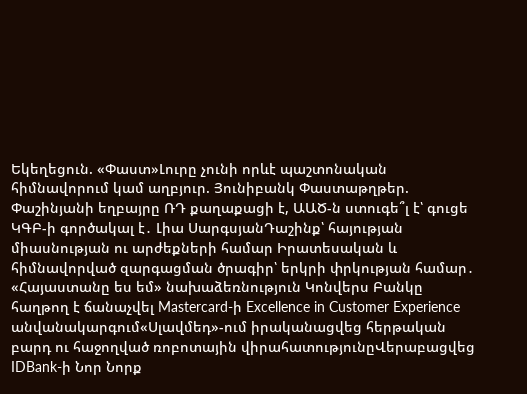Եկեղեցուն. «Փաստ»Լուրը չունի որևէ պաշտոնական հիմնավորում կամ աղբյուր. Յունիբանկ Փաստաթղթեր. Փաշինյանի եղբայրը ՌԴ քաղաքացի է, ԱԱԾ-ն ստուգե՞լ է՝ գուցե ԿԳԲ-ի գործակալ է․ Լիա ՍարգսյանԴաշինք՝ հայության միասնության ու արժեքների համար Իրատեսական և հիմնավորված զարգացման ծրագիր՝ երկրի փրկության համար․ «Հայաստանը ես եմ» նախաձեռնություն Կոնվերս Բանկը հաղթող է ճանաչվել Mastercard-ի Excellence in Customer Experience անվանակարգում«Սլավմեդ»-ում իրականացվեց հերթական բարդ ու հաջողված ռոբոտային վիրահատությունըՎերաբացվեց IDBank-ի Նոր Նորք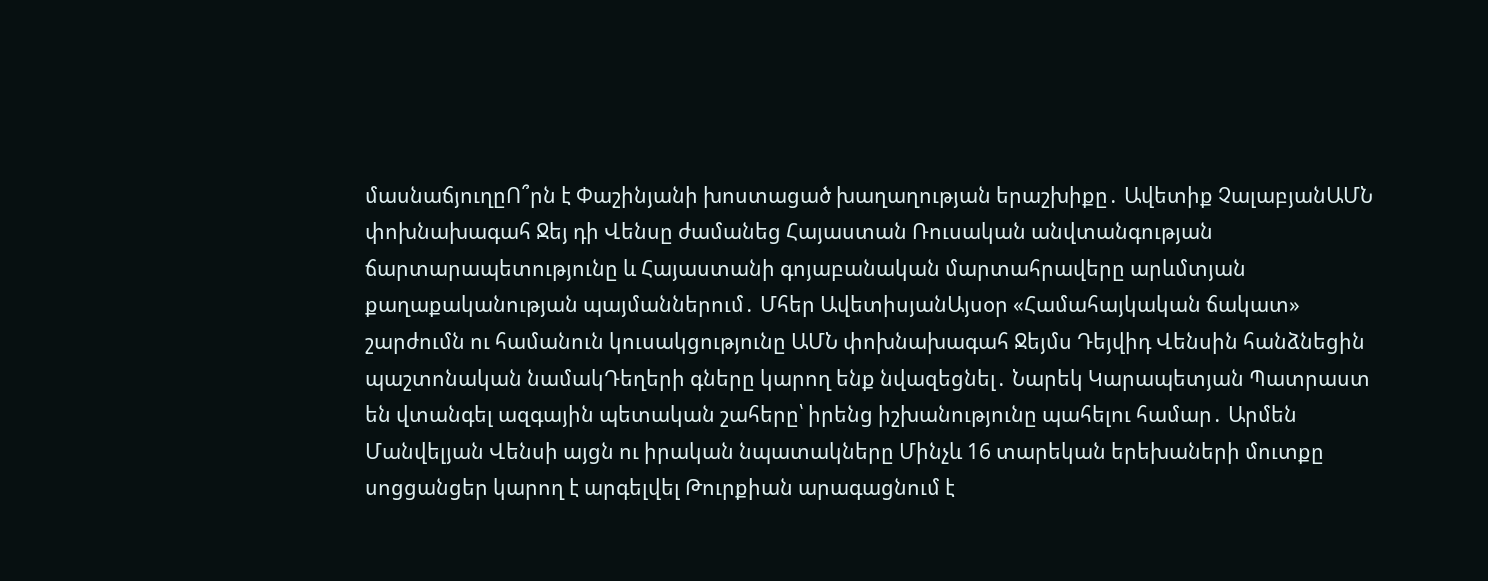մասնաճյուղըՈ՞րն է Փաշինյանի խոստացած խաղաղության երաշխիքը․ Ավետիք ՉալաբյանԱՄՆ փոխնախագահ Ջեյ դի Վենսը ժամանեց Հայաստան Ռուսական անվտանգության ճարտարապետությունը և Հայաստանի գոյաբանական մարտահրավերը արևմտյան քաղաքականության պայմաններում․ Մհեր ԱվետիսյանԱյսօր «Համահայկական ճակատ» շարժումն ու համանուն կուսակցությունը ԱՄՆ փոխնախագահ Ջեյմս Դեյվիդ Վենսին հանձնեցին պաշտոնական նամակԴեղերի գները կարող ենք նվազեցնել․ Նարեկ Կարապետյան Պատրաստ են վտանգել ազգային պետական շահերը՝ իրենց իշխանությունը պահելու համար․ Արմեն Մանվելյան Վենսի այցն ու իրական նպատակները Մինչև 16 տարեկան երեխաների մուտքը սոցցանցեր կարող է արգելվել Թուրքիան արագացնում է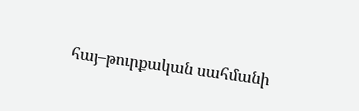հայ–թուրքական սահմանի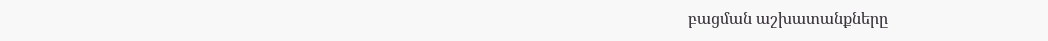բացման աշխատանքները